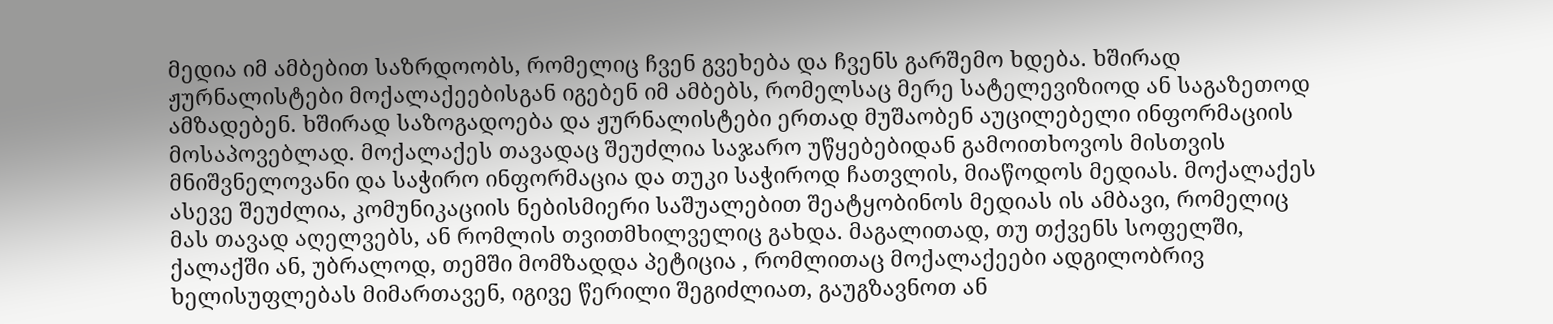მედია იმ ამბებით საზრდოობს, რომელიც ჩვენ გვეხება და ჩვენს გარშემო ხდება. ხშირად ჟურნალისტები მოქალაქეებისგან იგებენ იმ ამბებს, რომელსაც მერე სატელევიზიოდ ან საგაზეთოდ ამზადებენ. ხშირად საზოგადოება და ჟურნალისტები ერთად მუშაობენ აუცილებელი ინფორმაციის მოსაპოვებლად. მოქალაქეს თავადაც შეუძლია საჯარო უწყებებიდან გამოითხოვოს მისთვის მნიშვნელოვანი და საჭირო ინფორმაცია და თუკი საჭიროდ ჩათვლის, მიაწოდოს მედიას. მოქალაქეს ასევე შეუძლია, კომუნიკაციის ნებისმიერი საშუალებით შეატყობინოს მედიას ის ამბავი, რომელიც მას თავად აღელვებს, ან რომლის თვითმხილველიც გახდა. მაგალითად, თუ თქვენს სოფელში, ქალაქში ან, უბრალოდ, თემში მომზადდა პეტიცია , რომლითაც მოქალაქეები ადგილობრივ ხელისუფლებას მიმართავენ, იგივე წერილი შეგიძლიათ, გაუგზავნოთ ან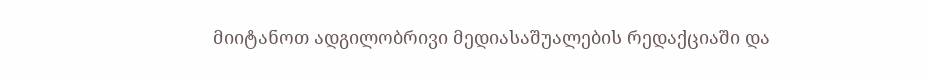მიიტანოთ ადგილობრივი მედიასაშუალების რედაქციაში და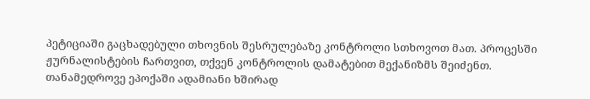პეტიციაში გაცხადებული თხოვნის შესრულებაზე კონტროლი სთხოვოთ მათ. პროცესში ჟურნალისტების ჩართვით, თქვენ კონტროლის დამატებით მექანიზმს შეიძენთ.
თანამედროვე ეპოქაში ადამიანი ხშირად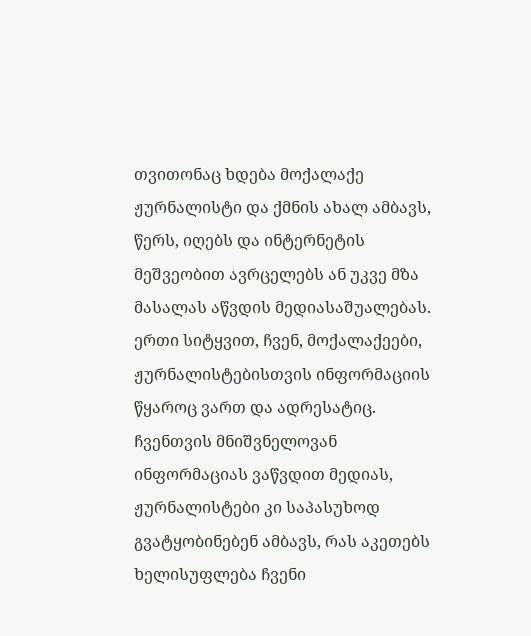თვითონაც ხდება მოქალაქე ჟურნალისტი და ქმნის ახალ ამბავს, წერს, იღებს და ინტერნეტის მეშვეობით ავრცელებს ან უკვე მზა მასალას აწვდის მედიასაშუალებას.
ერთი სიტყვით, ჩვენ, მოქალაქეები, ჟურნალისტებისთვის ინფორმაციის წყაროც ვართ და ადრესატიც. ჩვენთვის მნიშვნელოვან ინფორმაციას ვაწვდით მედიას, ჟურნალისტები კი საპასუხოდ გვატყობინებენ ამბავს, რას აკეთებს ხელისუფლება ჩვენი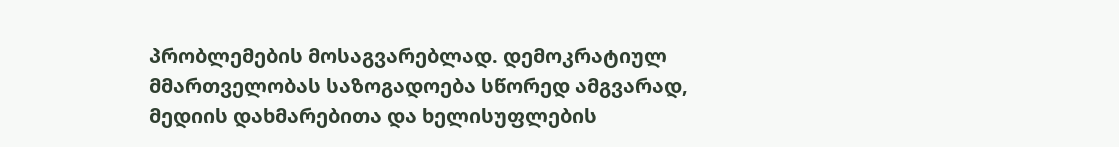პრობლემების მოსაგვარებლად. დემოკრატიულ მმართველობას საზოგადოება სწორედ ამგვარად, მედიის დახმარებითა და ხელისუფლების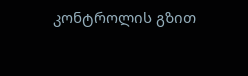კონტროლის გზით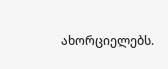ახორციელებს.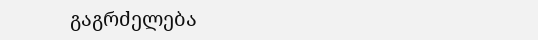გაგრძელება